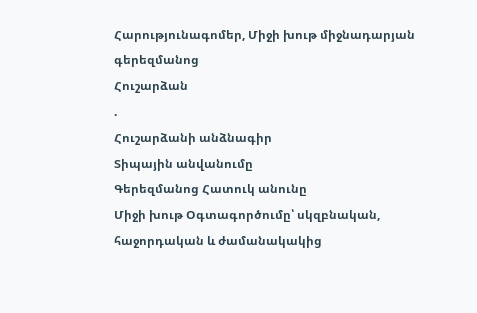Հարությունագոմեր, Միջի խութ միջնադարյան գերեզմանոց
Հուշարձան
.
Հուշարձանի անձնագիր
Տիպային անվանումը
Գերեզմանոց Հատուկ անունը
Միջի խութ Օգտագործումը՝ սկզբնական, հաջորդական և ժամանակակից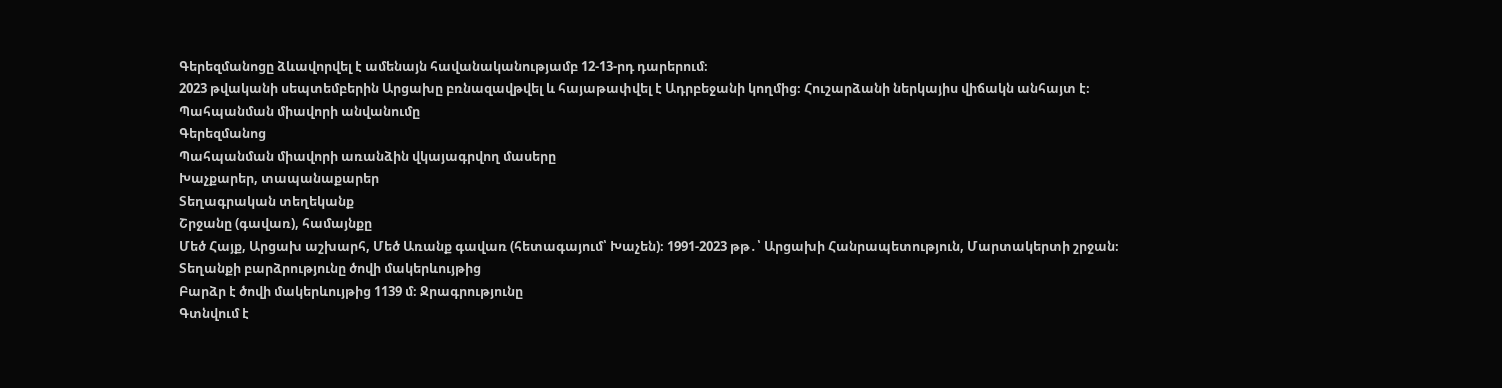Գերեզմանոցը ձևավորվել է ամենայն հավանականությամբ 12-13-րդ դարերում։
2023 թվականի սեպտեմբերին Արցախը բռնազավթվել և հայաթափվել է Ադրբեջանի կողմից։ Հուշարձանի ներկայիս վիճակն անհայտ է։
Պահպանման միավորի անվանումը
Գերեզմանոց
Պահպանման միավորի առանձին վկայագրվող մասերը
Խաչքարեր, տապանաքարեր
Տեղագրական տեղեկանք
Շրջանը (գավառ), համայնքը
Մեծ Հայք, Արցախ աշխարհ, Մեծ Առանք գավառ (հետագայում՝ Խաչեն)։ 1991-2023 թթ․՝ Արցախի Հանրապետություն, Մարտակերտի շրջան։
Տեղանքի բարձրությունը ծովի մակերևույթից
Բարձր է ծովի մակերևույթից 1139 մ։ Ջրագրությունը
Գտնվում է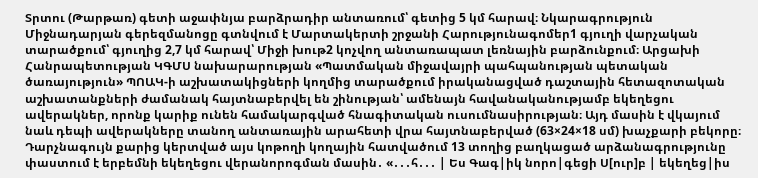Տրտու (Թարթառ) գետի աջափնյա բարձրադիր անտառում՝ գետից 5 կմ հարավ։ Նկարագրություն
Միջնադարյան գերեզմանոցը գտնվում է Մարտակերտի շրջանի Հարությունագոմեր1 գյուղի վարչական տարածքում՝ գյուղից 2,7 կմ հարավ՝ Միջի խութ2 կոչվող անտառապատ լեռնային բարձունքում։ Արցախի Հանրապետության ԿԳՄՍ նախարարության «Պատմական միջավայրի պահպանության պետական ծառայություն» ՊՈԱԿ-ի աշխատակիցների կողմից տարածքում իրականացված դաշտային հետազոտական աշխատանքների ժամանակ հայտնաբերվել են շինության՝ ամենայն հավանականությամբ եկեղեցու ավերակներ, որոնք կարիք ունեն համակարգված հնագիտական ուսումնասիրության։ Այդ մասին է վկայում նաև դեպի ավերակները տանող անտառային արահետի վրա հայտնաբերված (63×24×18 սմ) խաչքարի բեկորը։ Դարչնագույն քարից կերտված այս կոթողի կողային հատվածում 13 տողից բաղկացած արձանագրությունը փաստում է երբեմնի եկեղեցու վերանորոգման մասին․ «․․․հ․․․ | Ես Գագ|իկ նորո|գեցի Ս[ուր]բ | եկեղեց|իս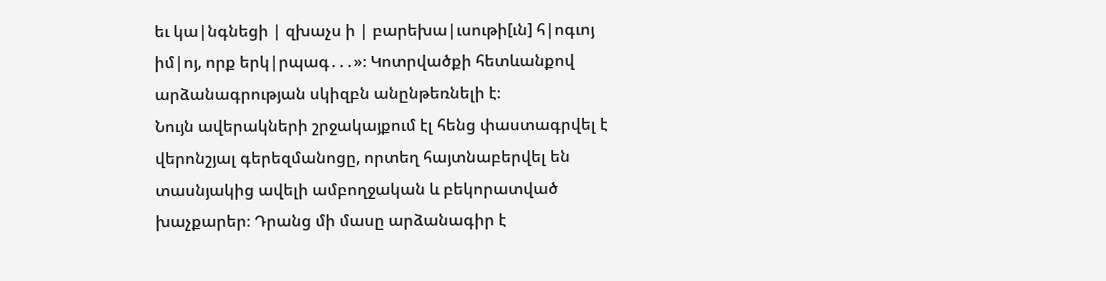եւ կա|նգնեցի | զխաչս ի | բարեխա|ւսութի[ւն] հ|ոգւոյ իմ|ոյ, որք երկ|րպագ․․․»։ Կոտրվածքի հետևանքով արձանագրության սկիզբն անընթեռնելի է։
Նույն ավերակների շրջակայքում էլ հենց փաստագրվել է վերոնշյալ գերեզմանոցը, որտեղ հայտնաբերվել են տասնյակից ավելի ամբողջական և բեկորատված խաչքարեր։ Դրանց մի մասը արձանագիր է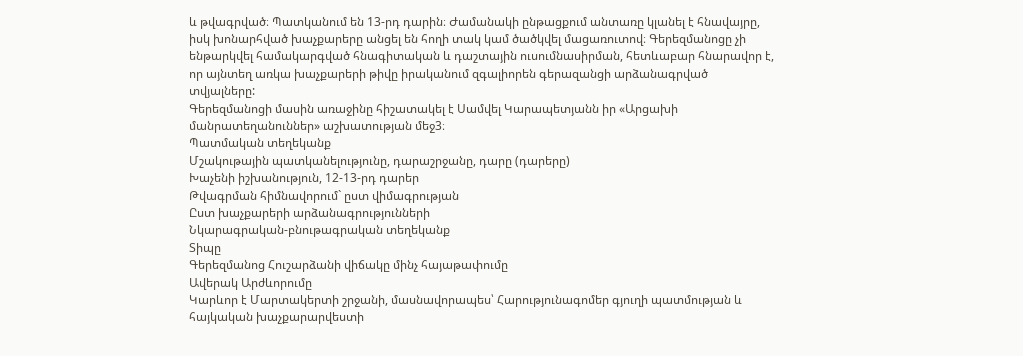և թվագրված։ Պատկանում են 13-րդ դարին։ Ժամանակի ընթացքում անտառը կլանել է հնավայրը, իսկ խոնարհված խաչքարերը անցել են հողի տակ կամ ծածկվել մացառուտով։ Գերեզմանոցը չի ենթարկվել համակարգված հնագիտական և դաշտային ուսումնասիրման, հետևաբար հնարավոր է, որ այնտեղ առկա խաչքարերի թիվը իրականում զգալիորեն գերազանցի արձանագրված տվյալները:
Գերեզմանոցի մասին առաջինը հիշատակել է Սամվել Կարապետյանն իր «Արցախի մանրատեղանուններ» աշխատության մեջ3։
Պատմական տեղեկանք
Մշակութային պատկանելությունը, դարաշրջանը, դարը (դարերը)
Խաչենի իշխանություն, 12-13-րդ դարեր
Թվագրման հիմնավորում` ըստ վիմագրության
Ըստ խաչքարերի արձանագրությունների
Նկարագրական-բնութագրական տեղեկանք
Տիպը
Գերեզմանոց Հուշարձանի վիճակը մինչ հայաթափումը
Ավերակ Արժևորումը
Կարևոր է Մարտակերտի շրջանի, մասնավորապես՝ Հարությունագոմեր գյուղի պատմության և հայկական խաչքարարվեստի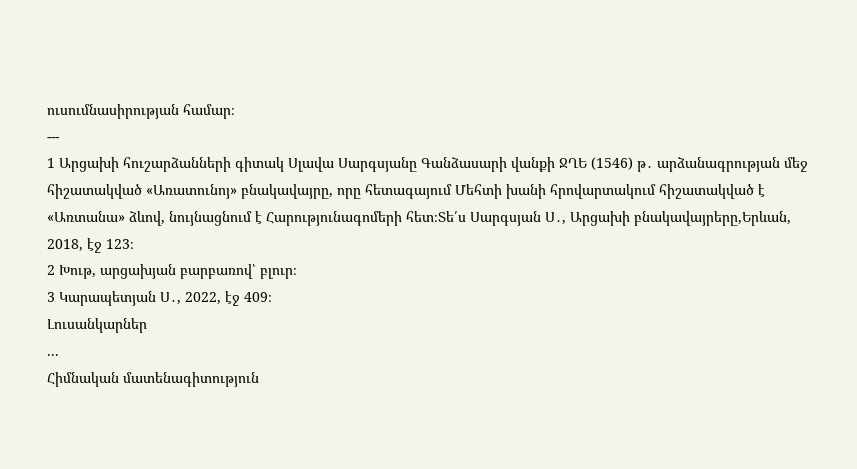ուսումնասիրության համար։
---
1 Արցախի հուշարձանների գիտակ Սլավա Սարգսյանը Գանձասարի վանքի ՋՂԵ (1546) թ․ արձանագրության մեջ հիշատակված «Առատունոյ» բնակավայրը, որը հետագայում Մեհտի խանի հրովարտակում հիշատակված է «Առտանա» ձևով, նույնացնում է Հարությունագոմերի հետ։Տե՛ս Սարգսյան Ս․, Արցախի բնակավայրերը,Երևան, 2018, էջ 123։
2 Խութ, արցախյան բարբառով՝ բլուր։
3 Կարապետյան Ս․, 2022, էջ 409։
Լուսանկարներ
...
Հիմնական մատենագիտություն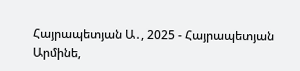Հայրապետյան Ա․, 2025 - Հայրապետյան Արմինե,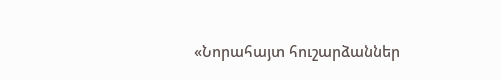«Նորահայտ հուշարձաններ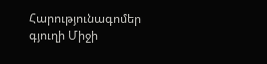Հարությունագոմեր գյուղի Միջի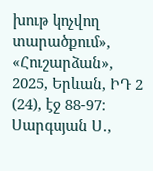խութ կոչվող տարածքում», «Հուշարձան», 2025, Երևան, ԻԴ 2 (24), էջ 88-97։
Սարգսյան Ս․,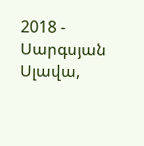2018 - Սարգսյան Սլավա,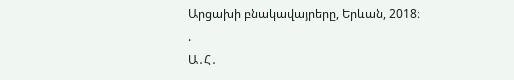Արցախի բնակավայրերը, Երևան, 2018։
.
Ա․Հ․